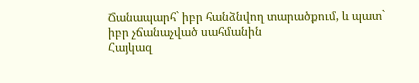Ճանապարհ` իբր հանձնվող տարածքում, և պատ` իբր չճանաչված սահմանին
Հայկազ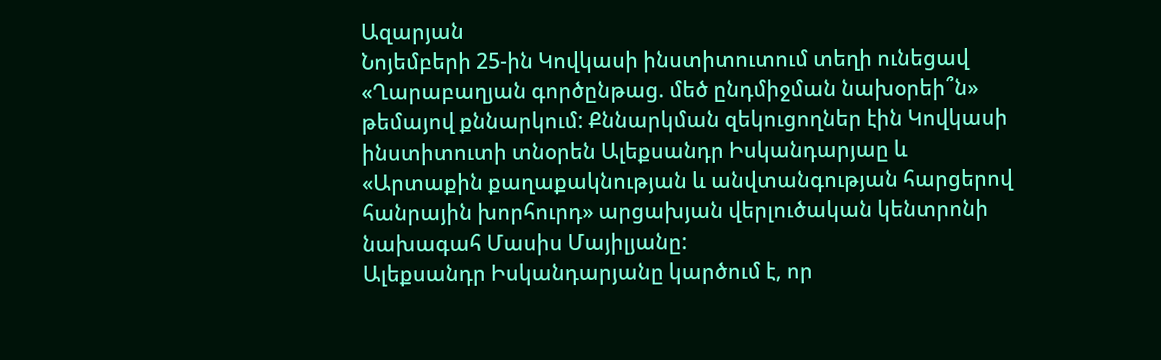Ազարյան
Նոյեմբերի 25-ին Կովկասի ինստիտուտում տեղի ունեցավ «Ղարաբաղյան գործընթաց. մեծ ընդմիջման նախօրեի՞ն» թեմայով քննարկում: Քննարկման զեկուցողներ էին Կովկասի ինստիտուտի տնօրեն Ալեքսանդր Իսկանդարյաը և «Արտաքին քաղաքակնության և անվտանգության հարցերով հանրային խորհուրդ» արցախյան վերլուծական կենտրոնի նախագահ Մասիս Մայիլյանը:
Ալեքսանդր Իսկանդարյանը կարծում է, որ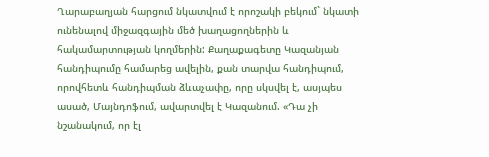Ղարաբաղյան հարցում նկատվում է որոշակի բեկում` նկատի ունենալով միջազգային մեծ խաղացողներին և հակամարտության կողմերին: Քաղաքագետը Կազանյան հանդիպումը համարեց ավելին, քան տարվա հանդիպում, որովհետև հանդիպման ձևաչափը, որը սկսվել է, ասյպես ասած, Մայնդոֆում, ավարտվել է Կազանում. «Դա չի նշանակում, որ էլ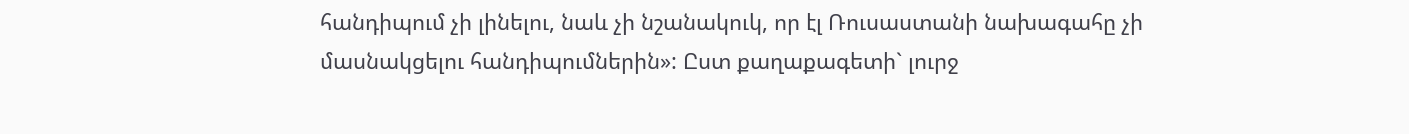հանդիպում չի լինելու, նաև չի նշանակուկ, որ էլ Ռուսաստանի նախագահը չի մասնակցելու հանդիպումներին»: Ըստ քաղաքագետի` լուրջ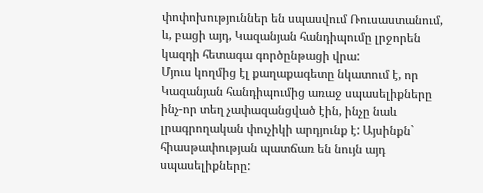փոփոխություններ են սպասվում Ռուսաստանում, և, բացի այդ, Կազանյան հանդիպումը լրջորեն կազդի հետագա գործընթացի վրա:
Մյուս կողմից էլ քաղաքագետը նկատում է, որ Կազանյան հանդիպումից առաջ սպասելիքները ինչ-որ տեղ չափազանցված էին, ինչը նաև լրագրողական փուչիկի արդյունք է: Այսինքն` հիասթափության պատճառ են նույն այդ սպասելիքները: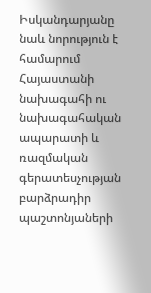Իսկանդարյանը նաև նորություն է համարում Հայաստանի նախագահի ու նախագահական ապարատի և ռազմական գերատեսչության բարձրադիր պաշտոնյաների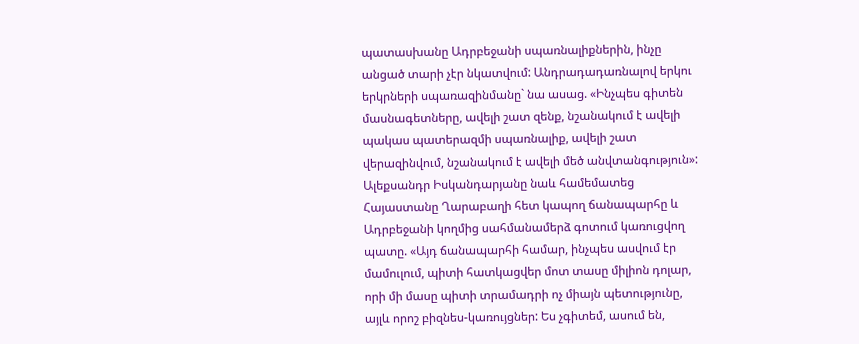պատասխանը Ադրբեջանի սպառնալիքներին, ինչը անցած տարի չէր նկատվում: Անդրադադառնալով երկու երկրների սպառազինմանը` նա ասաց. «Ինչպես գիտեն մասնագետները, ավելի շատ զենք, նշանակում է ավելի պակաս պատերազմի սպառնալիք, ավելի շատ վերազինվում, նշանակում է ավելի մեծ անվտանգություն»:
Ալեքսանդր Իսկանդարյանը նաև համեմատեց Հայաստանը Ղարաբաղի հետ կապող ճանապարհը և Ադրբեջանի կողմից սահմանամերձ գոտում կառուցվող պատը. «Այդ ճանապարհի համար, ինչպես ասվում էր մամուլում, պիտի հատկացվեր մոտ տասը միլիոն դոլար, որի մի մասը պիտի տրամադրի ոչ միայն պետությունը, այլև որոշ բիզնես-կառույցներ: Ես չգիտեմ, ասում են,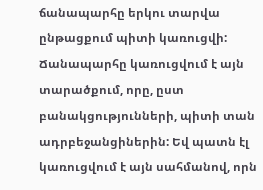ճանապարհը երկու տարվա ընթացքում պիտի կառուցվի: Ճանապարհը կառուցվում է այն տարածքում, որը, ըստ բանակցությունների, պիտի տան ադրբեջանցիներին: Եվ պատն էլ կառուցվում է այն սահմանով, որն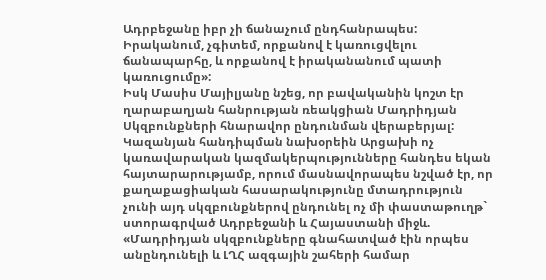Ադրբեջանը իբր չի ճանաչում ընդհանրապես: Իրականում, չգիտեմ, որքանով է կառուցվելու ճանապարհը, և որքանով է իրականանում պատի կառուցումը»:
Իսկ Մասիս Մայիլյանը նշեց, որ բավականին կոշտ էր ղարաբաղյան հանրության ռեակցիան Մադրիդյան Սկզբունքների հնարավոր ընդունման վերաբերյալ: Կազանյան հանդիպման նախօրեին Արցախի ոչ կառավարական կազմակերպությունները հանդես եկան հայտարարությամբ, որում մասնավորապես նշված էր, որ քաղաքացիական հասարակությունը մտադրություն չունի այդ սկզբունքներով ընդունել ոչ մի փաստաթուղթ` ստորագրված Ադրբեջանի և Հայաստանի միջև. «Մադրիդյան սկզբունքները գնահատված էին որպես անընդունելի և ԼՂՀ ազգային շահերի համար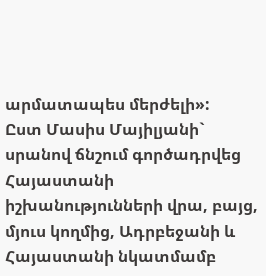արմատապես մերժելի»:
Ըստ Մասիս Մայիլյանի` սրանով ճնշում գործադրվեց Հայաստանի իշխանությունների վրա, բայց, մյուս կողմից, Ադրբեջանի և Հայաստանի նկատմամբ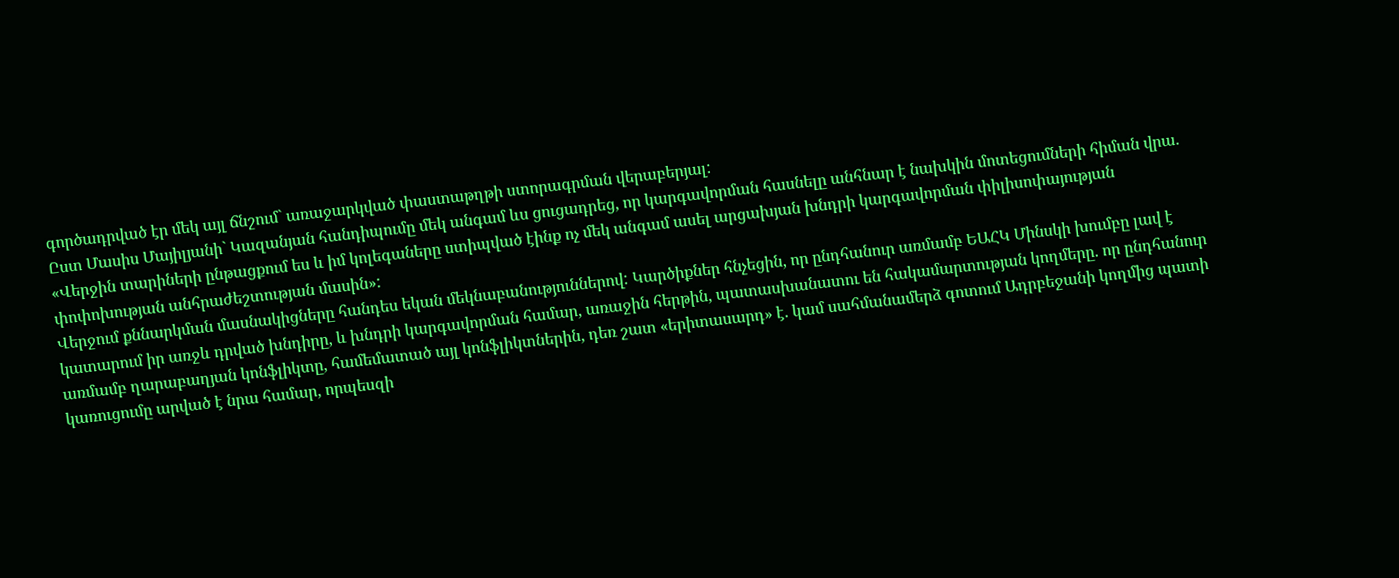գործադրված էր մեկ այլ ճնշում` առաջարկված փաստաթղթի ստորագրման վերաբերյալ:
Ըստ Մասիս Մայիլյանի` Կազանյան հանդիպումը մեկ անգամ ևս ցուցադրեց, որ կարգավորման հասնելը անհնար է նախկին մոտեցումների հիման վրա. «Վերջին տարիների ընթացքում ես և իմ կոլեգաները ստիպված էինք ոչ մեկ անգամ ասել արցախյան խնդրի կարգավորման փիլիսոփայության փոփոխության անհրաժեշտության մասին»:
Վերջում քննարկման մասնակիցները հանդես եկան մեկնաբանություններով: Կարծիքներ հնչեցին, որ ընդհանուր առմամբ ԵԱՀԿ Մինսկի խումբը լավ է կատարում իր առջև դրված խնդիրը, և խնդրի կարգավորման համար, առաջին հերթին, պատասխանատու են հակամարտության կողմերը. որ ընդհանուր առմամբ ղարաբաղյան կոնֆլիկտը, համեմատած այլ կոնֆլիկտներին, դեռ շատ «երիտասարդ» է. կամ սահմանամերձ գոտում Ադրբեջանի կողմից պատի կառուցումը արված է նրա համար, որպեսզի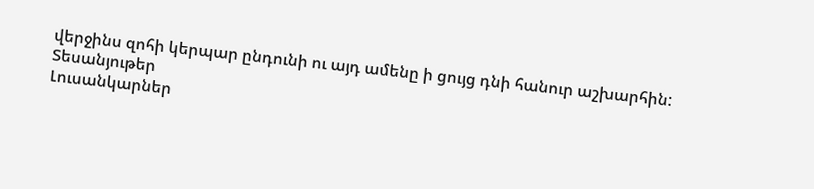վերջինս զոհի կերպար ընդունի ու այդ ամենը ի ցույց դնի հանուր աշխարհին:
Տեսանյութեր
Լուսանկարներ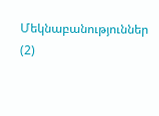Մեկնաբանություններ (2)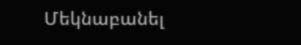Մեկնաբանել